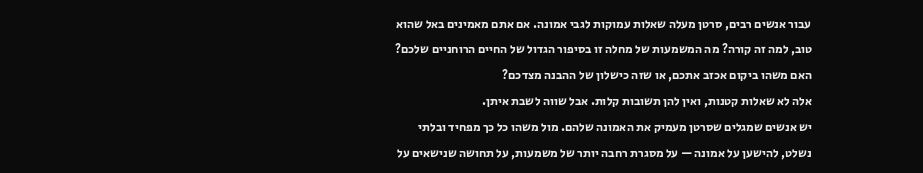עבור אנשים רבים, סרטן מעלה שאלות עמוקות לגבי אמונה. אם אתם מאמינים באל שהוא טוב, למה זה קורה? מה המשמעות של מחלה זו בסיפור הגדול של החיים הרוחניים שלכם? האם משהו ביקום אכזב אתכם, או שזה כישלון של ההבנה מצדכם?
אלה לא שאלות קטנות, ואין להן תשובות קלות. אבל שווה לשבת איתן.
יש אנשים שמגלים שסרטן מעמיק את האמונה שלהם. מול משהו כל כך מפחיד ובלתי נשלט, להישען על אמונה — על מסגרת רחבה יותר של משמעות, על תחושה שנישאים על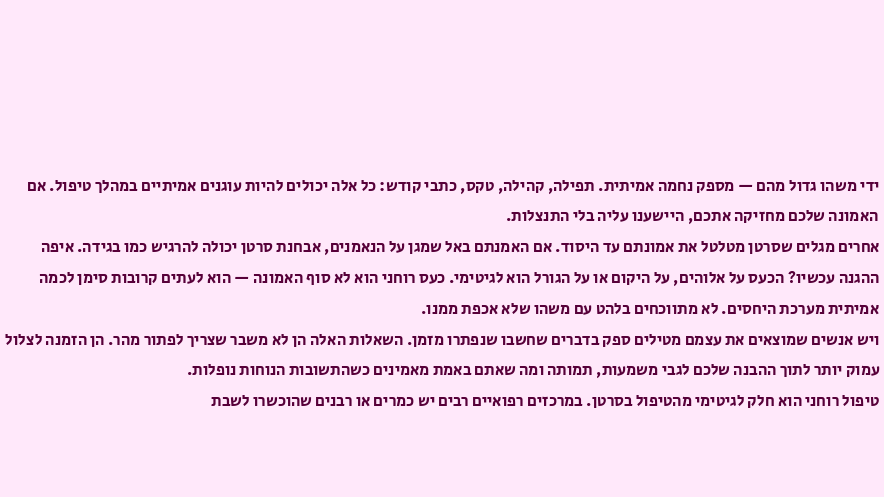ידי משהו גדול מהם — מספק נחמה אמיתית. תפילה, קהילה, טקס, כתבי קודש: כל אלה יכולים להיות עוגנים אמיתיים במהלך טיפול. אם האמונה שלכם מחזיקה אתכם, היישענו עליה בלי התנצלות.
אחרים מגלים שסרטן מטלטל את אמונתם עד היסוד. אם האמנתם באל שמגן על הנאמנים, אבחנת סרטן יכולה להרגיש כמו בגידה. איפה ההגנה עכשיו? הכעס על אלוהים, על היקום או על הגורל הוא לגיטימי. כעס רוחני הוא לא סוף האמונה — הוא לעתים קרובות סימן לכמה אמיתית מערכת היחסים. לא מתווכחים בלהט עם משהו שלא אכפת ממנו.
ויש אנשים שמוצאים את עצמם מטילים ספק בדברים שחשבו שנפתרו מזמן. השאלות האלה הן לא משבר שצריך לפתור מהר. הן הזמנה לצלול עמוק יותר לתוך ההבנה שלכם לגבי משמעות, תמותה ומה שאתם באמת מאמינים כשהתשובות הנוחות נופלות.
טיפול רוחני הוא חלק לגיטימי מהטיפול בסרטן. במרכזים רפואיים רבים יש כמרים או רבנים שהוכשרו לשבת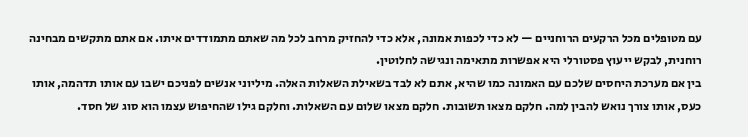עם מטופלים מכל הרקעים הרוחניים — לא כדי לכפות אמונה, אלא כדי להחזיק מרחב לכל מה שאתם מתמודדים איתו. אם אתם מתקשים מבחינה רוחנית, לבקש ייעוץ פסטורלי היא אפשרות מתאימה ונגישה לחלוטין.
בין אם מערכת היחסים שלכם עם האמונה כמו שהיא, אתם לא לבד בשאילת השאלות האלה. מיליוני אנשים לפניכם ישבו עם אותו תדהמה, אותו כעס, אותו צורך נואש להבין למה. חלקם מצאו תשובות. חלקם מצאו שלום עם השאלות. וחלקם גילו שהחיפוש עצמו הוא סוג של חסד.